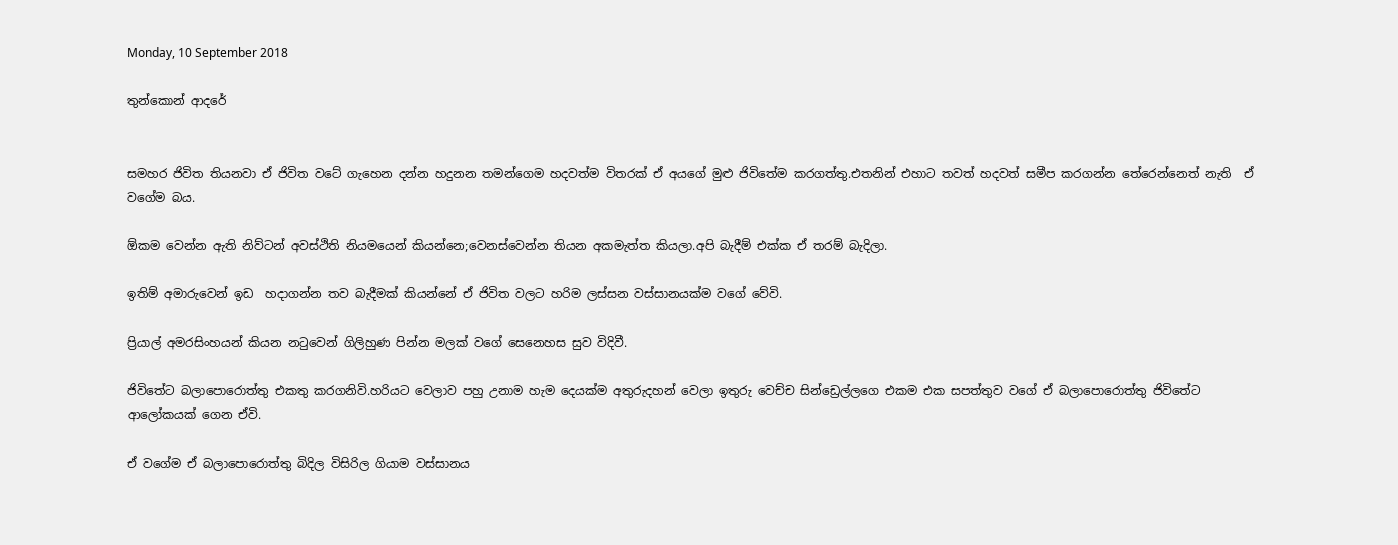Monday, 10 September 2018

තුන්කොන් ආදරේ


සමහර ජිවිත තියනවා ඒ ජිවිත වටේ ගැහෙන දන්න හදුනන තමන්ගෙම හදවත්ම විතරක් ඒ අයගේ මුළු ජිවිතේම කරගත්තු.එතනින් එහාට තවත් හදවත් සමීප කරගන්න තේරෙන්නෙත් නැති  ඒ වගේම බය.

ඕකම වෙන්න ඇති නිව්ටන් අවස්ථිති නියමයෙන් කියන්නෙ;වෙනස්වෙන්න තියන අකමැත්ත කියලා.අපි බැදීම් එක්ක ඒ තරම් බැදිලා.

ඉතිම් අමාරුවෙන් ඉඩ  හදාගන්න තව බැදීමක් කියන්නේ ඒ ජිවිත වලට හරිම ලස්සන වස්සානයක්ම වගේ වේවි.

ප්‍රියාල් අමරසිංහයන් කියන නටුවෙන් ගිලිහුණ පින්න මලක් වගේ සෙනෙහස සුව විදිවී.

ජිවිතේට බලාපොරොත්තු එකතු කරගනිවි.හරියට වෙලාව පහු උනාම හැම දෙයක්ම අතුරුදහන් වෙලා ඉතුරු වෙච්ච සින්ඩ්‍රෙල්ලගෙ එකම එක සපත්තුව වගේ ඒ බලාපොරොත්තු ජිවිතේට ආලෝකයක් ගෙන ඒවි.

ඒ වගේම ඒ බලාපොරොත්තු බිදිල විසිරිල ගියාම වස්සානය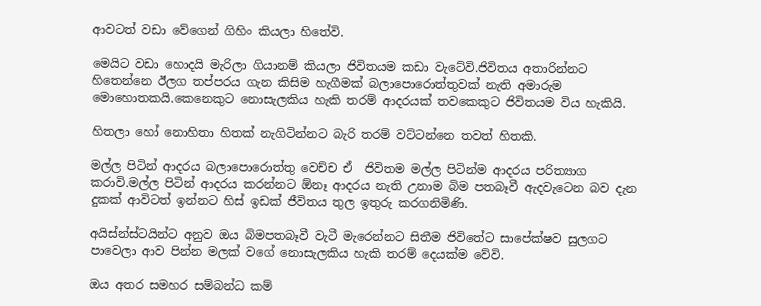ආවටත් වඩා වේගෙන් ගිහිං කියලා හිතේවි.

මෙයිට වඩා හොදයි මැරිලා ගියානම් කියලා ජිවිතයම කඩා වැටේවි.ජිවිතය අතාරින්නට හිතෙන්නෙ ඊලග තප්පරය ගැන කිසිම හැගීමක් බලාපොරොත්තුවක් නැති අමාරුම මොහොතකයි.කෙනෙකුට නොසැලකිය හැකි තරම් ආදරයක් තවකෙකුට ජිවිතයම විය හැකියි.

හිතලා හෝ නොහිතා හිතක් නැගිටින්නට බැරි තරම් වට්ටන්නෙ තවත් හිතකි.

මල්ල පිටින් ආදරය බලාපොරොත්තු වෙච්ච ඒ  ජිවිතම මල්ල පිටින්ම ආදරය පරිත්‍යාග කරාවි.මල්ල පිටින් ආදරය කරන්නට ඕනෑ ආදරය නැති උනාම බිම පතබෑවී ඇදවැටෙන බව දැන දුකක් ආවිටත් ඉන්නට හිස් ඉඩක් ජීවිතය තුල ඉතුරු කරගනිමිණි.

අයිස්න්ස්ටයින්ට අනුව ඔය බිමපතබෑවී වැටී මැරෙන්නට සිතීම ජිවිතේට සාපේක්ෂව සුලගට පාවෙලා ආව පින්න මලක් වගේ නොසැලකිය හැකි තරම් දෙයක්ම වේවි.

ඔය අතර සමහර සම්බන්ධ කම්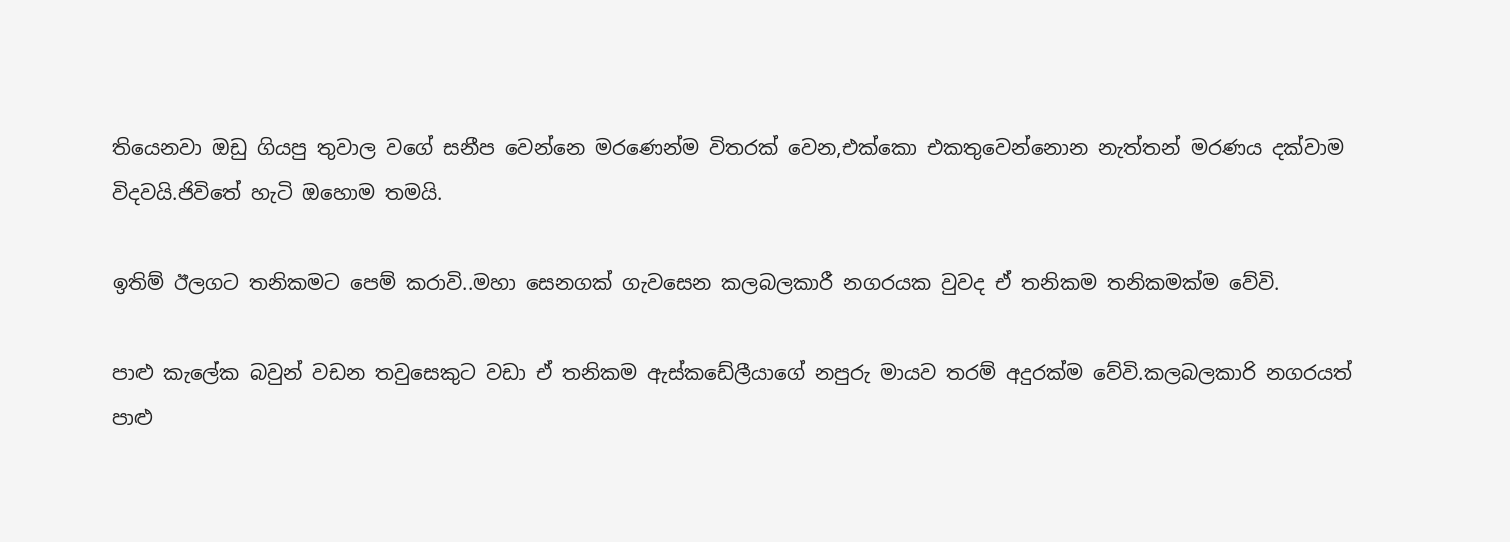තියෙනවා ඔඩු ගියපු තුවාල වගේ සනීප වෙන්නෙ මරණෙන්ම විතරක් වෙන,එක්කො එකතුවෙන්නොන නැත්තන් මරණය දක්වාම විදවයි.ජිවිතේ හැටි ඔහොම තමයි.

ඉතිම් ඊලගට තනිකමට පෙම් කරාවි..මහා සෙනගක් ගැවසෙන කලබලකාරී නගරයක වුවද ඒ තනිකම තනිකමක්ම වේවි.

පාළු කැලේක බවුන් වඩන තවුසෙකුට වඩා ඒ තනිකම ඇස්කඩේලීයාගේ නපුරු මායව තරම් අදුරක්ම වේවි.කලබලකාරි නගරයත් පාළු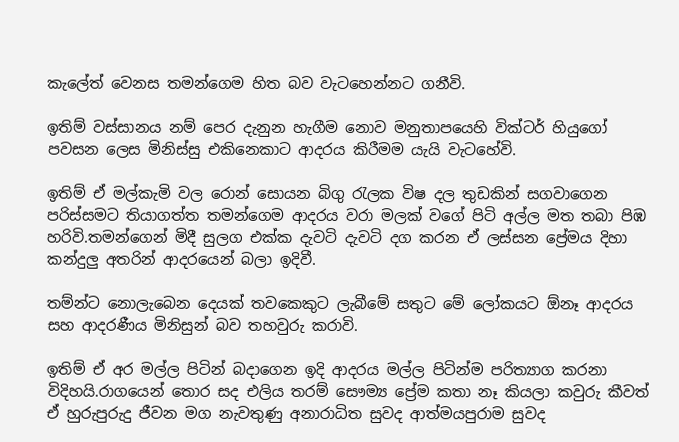කැලේත් වෙනස තමන්ගෙම හිත බව වැටහෙන්නට ගනීවි.

ඉතිම් වස්සානය නම් පෙර දැනුන හැගීම නොව මනුතාපයෙහි වික්ටර් හියුගෝ පවසන ලෙස මිනිස්සු එකිනෙකාට ආදරය කිරීමම යැයි වැටහේවි.

ඉතිම් ඒ මල්කැමි වල රොන් සොයන බිගු රැලක විෂ දල තුඩකින් සගවාගෙන පරිස්සමට තියාගත්ත තමන්ගෙම ආදරය වරා මලක් වගේ පිටි අල්ල මත තබා පිඹ හරිවි.තමන්ගෙන් මිදී සුලග එක්ක දැවටි දැවටි දග කරන ඒ ලස්සන ප්‍රේමය දිහා කන්දුලු අතරින් ආදරයෙන් බලා ඉදිවී.

තම්න්ට නොලැබෙන දෙයක් තවකෙකුට ලැබීමේ සතුට මේ ලෝකයට ඕනෑ ආදරය සහ ආදරණීය මිනිසුන් බව තහවුරු කරාවි.

ඉතිම් ඒ අර මල්ල පිටින් බදාගෙන ඉදි ආදරය මල්ල පිටින්ම පරිත්‍යාග කරනා විදිහයි.රාගයෙන් තොර සද එලිය තරම් සෞම්‍ය ප්‍රේම කතා නෑ කියලා කවුරු කීවත් ඒ හුරුපුරුදු ජීවන මග නැවතුණු අනාරාධිත සුවද ආත්මයපුරාම සුවද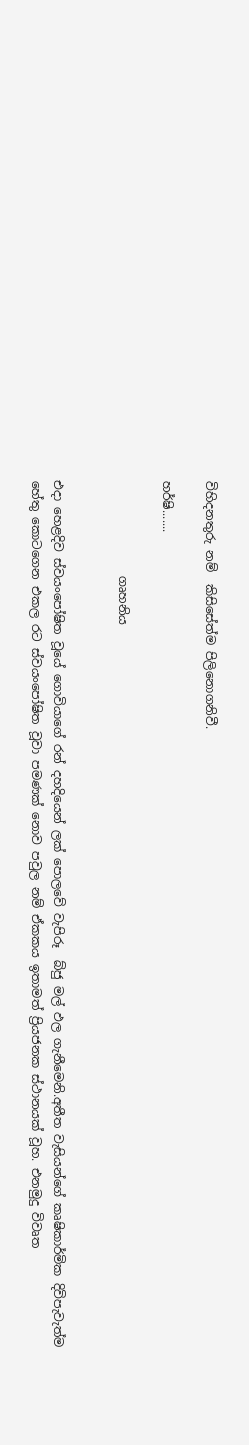විහිදනතුරු නම්  කිසිසේත්ම පිලිනොගනිවී.

හර්ෂි.......

                ගෘහනිය


එදා හෙළදිව ස්වයංපෝෂිත වූයේ ගොවියාගේ රන් දහදියෙන් ලක් පොලවේ වැපිරූ  බ්ජු මල් ඵල ගැනීමෙනි.අතීත වැසියන්ගේ කෘෂිකාර්මික දිවිපැවැත්ම හේතු කොටගෙන එකල රට ස්වයංපෝෂිත වූවා පමණක් නොව පවුල නම් ඒකකය ඉතාමත් ප්‍රියජනක ස්ථානයක් වූහ. එනමුදු විවෘත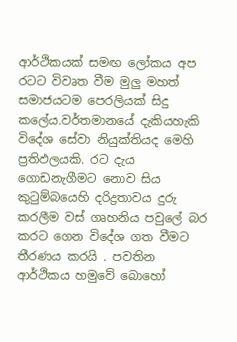ආර්ථිකයක් සමඟ ලෝකය අප රටට විවෘත වීම මුලු මහත් සමාජයටම පෙරලියක් සිදු කලේය.වර්තමානයේ දැකියහැකි විදේශ සේවා නියුක්තියද මෙහි ප්‍රතිඵලයකි. රට දැය ගොඩනැගීමට නොව සිය කුටුම්බයෙහි දරිද්‍රතාවය දුරු කරලීම වස් ගෘහනිය පවුලේ බර කරට ගෙන විදේශ ගත වීමට තීරණය කරයි . පවතින ආර්ථිකය හමුවේ බොහෝ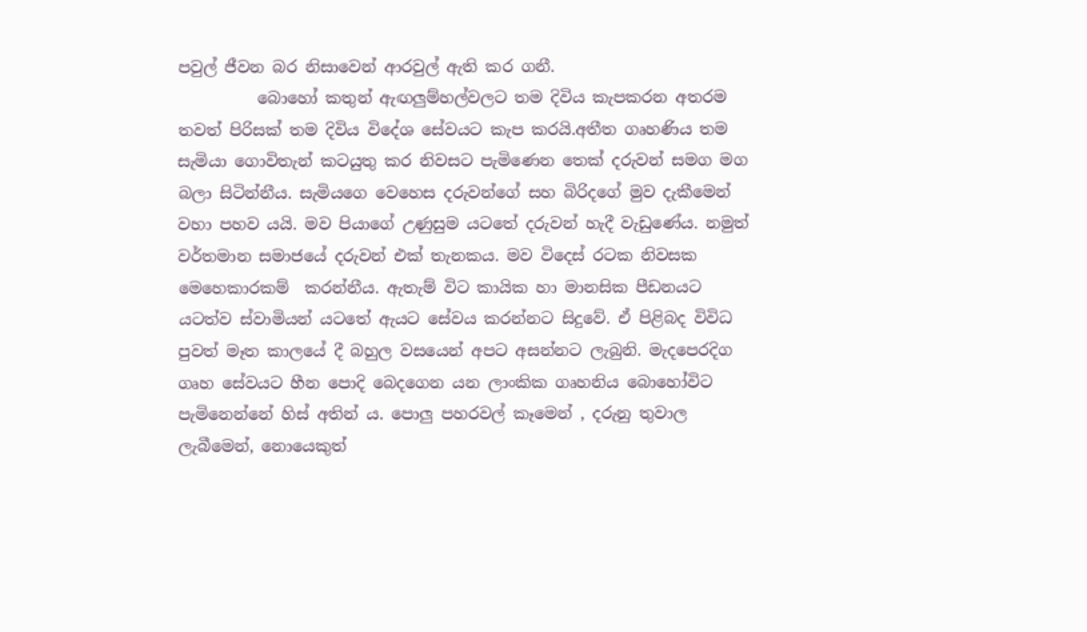පවුල් ජීවන බර නිසාවෙන් ආරවුල් ඇති කර ගනී.
          බොහෝ කතුන් ඇඟලුම්හල්වලට තම දිවිය කැපකරන අතරම තවත් පිරිසක් තම දිවිය විදේශ සේවයට කැප කරයි.අතීත ගෘහණිය තම සැමියා ගොවිතැන් කටයුතු කර නිවසට පැමිණෙන තෙක් දරුවන් සමග මග බලා සිටින්නීය. සැමියගෙ වෙහෙස දරුවන්ගේ සහ බිරිදගේ මුව දැකීමෙන් වහා පහව යයි. මව පියාගේ උණුසුම යටතේ දරුවන් හැදී වැඩුණේය. නමුත් වර්තමාන සමාජයේ දරුවන් එක් තැනකය. මව විදෙස් රටක නිවසක මෙහෙකාරකම්  කරන්නීය. ඇතැම් විට කායික හා මානසික පීඩනයට යටත්ව ස්වාමියන් යටතේ ඇයට සේවය කරන්නට සිදුවේ. ඒ පිළිබද විවිධ පුවත් මෑත කාලයේ දී බහුල වසයෙන් අපට අසන්නට ලැබුනි. මැදපෙරදිග ගෘහ සේවයට හීන පොදි බෙදගෙන යන ලාංකික ගෘහනිය බොහෝවිට පැමිනෙන්නේ හිස් අතින්‍ ය. පොලු පහරවල් කෑමෙන් , දරුනු තුවාල ලැබීමෙන්, නොයෙකුත්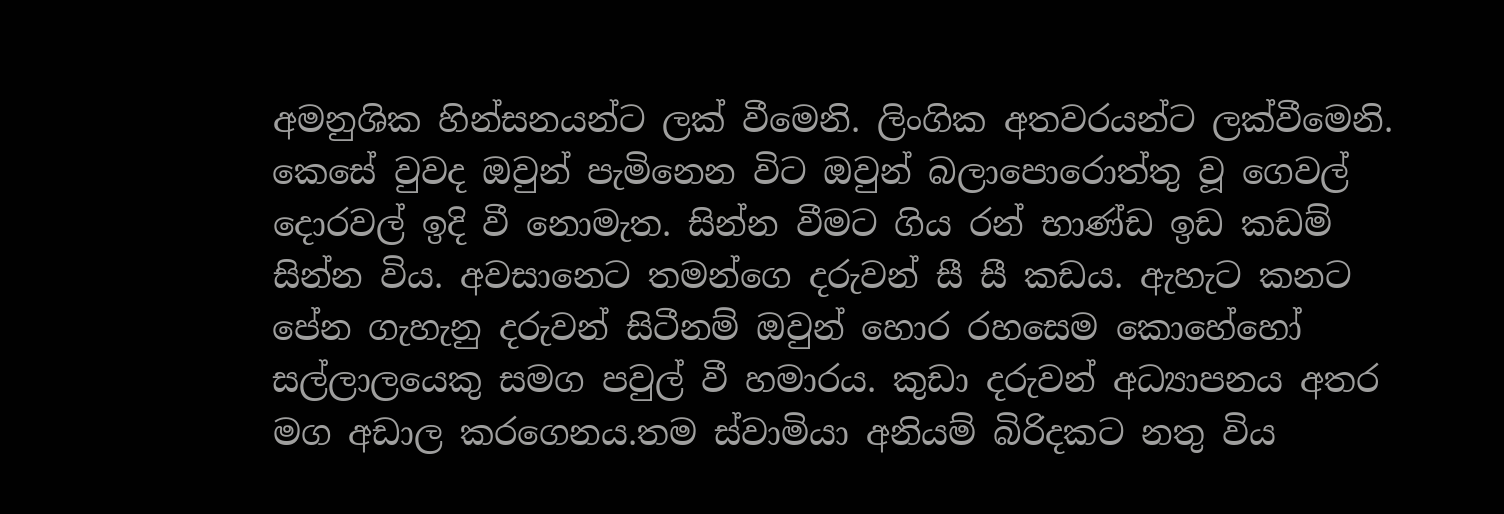අමනුශික හින්සනයන්ට ලක් වීමෙනි. ලිංගික අතවරයන්ට ලක්වීමෙනි. කෙසේ වුවද ඔවුන් පැමිනෙන විට ඔවුන් බලාපොරොත්තු වූ ගෙවල් දොරවල් ඉදි වී නොමැත. සින්න වීමට ගිය රන් භාණ්ඩ ඉඩ කඩම් සින්න විය. අවසානෙට තමන්ගෙ දරුවන් සී සී කඩය. ඇහැට කනට පේන ගැහැනු දරුවන් සිටීනම් ඔවුන් හොර රහසෙම කොහේහෝ සල්ලාලයෙකු සමග පවුල් වී හමාරය. කුඩා දරුවන් අධ්‍යාපනය අතර මග අඩාල කරගෙනය.තම ස්වාමියා අනියම් බිරිදකට නතු විය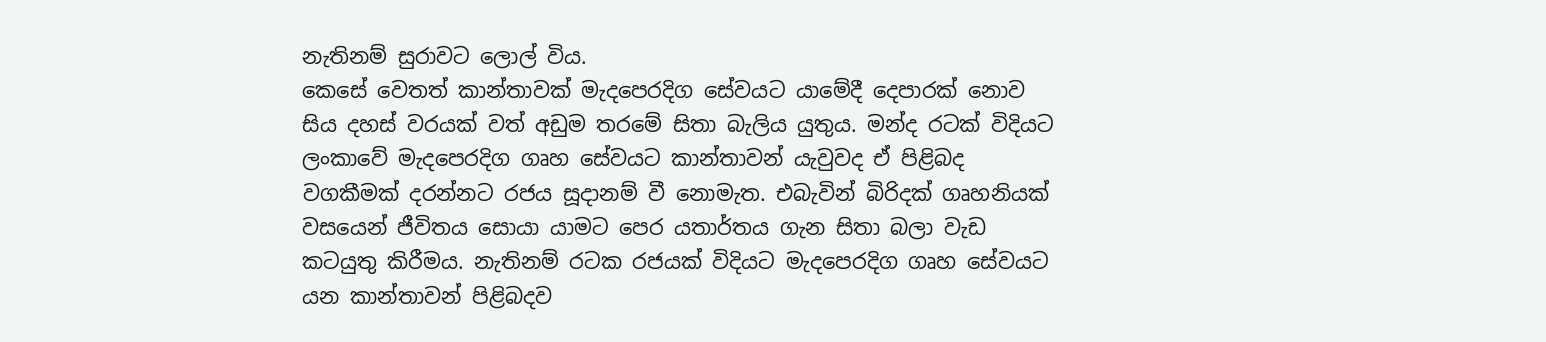නැතිනම් සුරාවට ලොල් විය.                                                            කෙසේ වෙතත් කාන්තාවක් මැදපෙරදිග සේවයට යාමේදී දෙපාරක් නොව සිය දහස් වරයක් වත් අඩුම තරමේ සිතා බැලිය යුතුය. මන්ද රටක් විදියට ලංකාවේ මැදපෙරදිග ගෘහ සේවයට කාන්තාවන් යැවුවද ඒ පිළිබද වගකීමක් දරන්නට රජය සූදානම් වී නොමැත. එබැවින් බිරිදක් ගෘහනියක් වසයෙන් ජීවිතය සොයා යාමට පෙර යතාර්තය ගැන සිතා බලා වැඩ කටයුතු කිරීමය. නැතිනම් රටක රජයක් විදියට මැදපෙරදිග ගෘහ සේවයට යන කාන්තාවන් පිළිබදව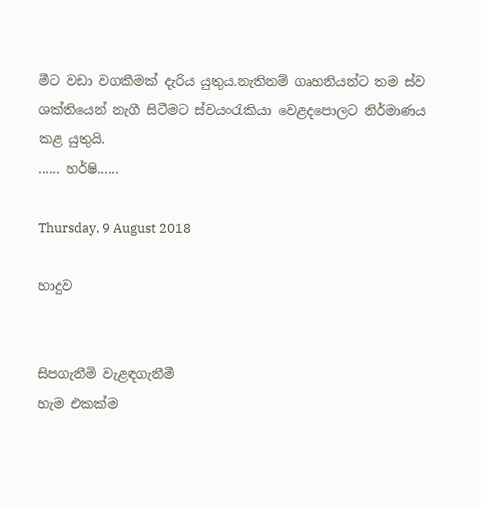මීට වඩා වගකීමක් දැරිය යුතුය.නැතිනම් ගෘහනියන්ට තම ස්ව ශක්තියෙන් නැගී සිටීමට ස්වයංරැකියා වෙළදපොලට නිර්මාණය කළ යුතුයි.                                                                                                                                               ...... හර්ෂි......

Thursday, 9 August 2018

හාදුව


සිපගැනීමි වැළඳගැනීමී
හැම එකක්ම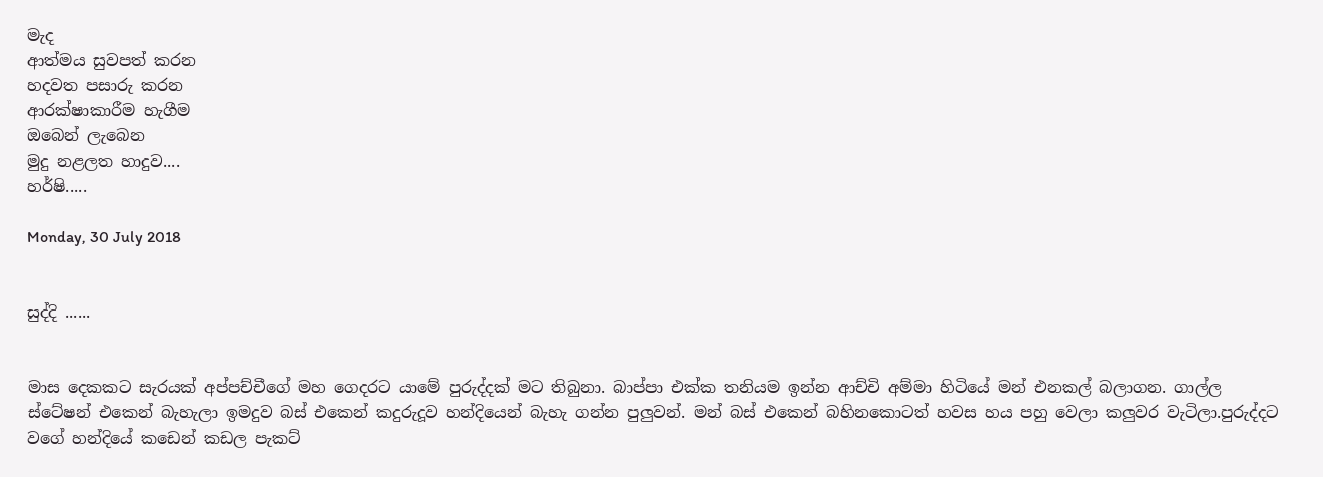මැද
ආත්මය සුවපත් කරන
හදවත පසාරු කරන
ආරක්ෂාකාරීම හැගීම
ඔබෙන් ලැබෙන
මුදු නළලත හාදුව....
හර්ෂි.....

Monday, 30 July 2018


සුද්දි ......


මාස දෙකකට සැරයක් අප්පච්චීගේ මහ ගෙදරට යාමේ පුරුද්දක් මට තිබුනා. බාප්පා එක්ක තනියම ඉන්න ආච්චි අම්මා හිටියේ මන් එනකල් බලාගන. ගාල්ල ස්ටේෂන් එකෙන් බැහැලා ඉමදුව බස් එකෙන් කදුරුදූව හන්දියෙන් බැහැ ගන්න පුලුවන්. මන් බස් එකෙන් බහිනකොටත් හවස හය පහු වෙලා කලුවර වැටිලා.පුරුද්දට වගේ හන්දියේ කඩෙන් කඩල පැකට්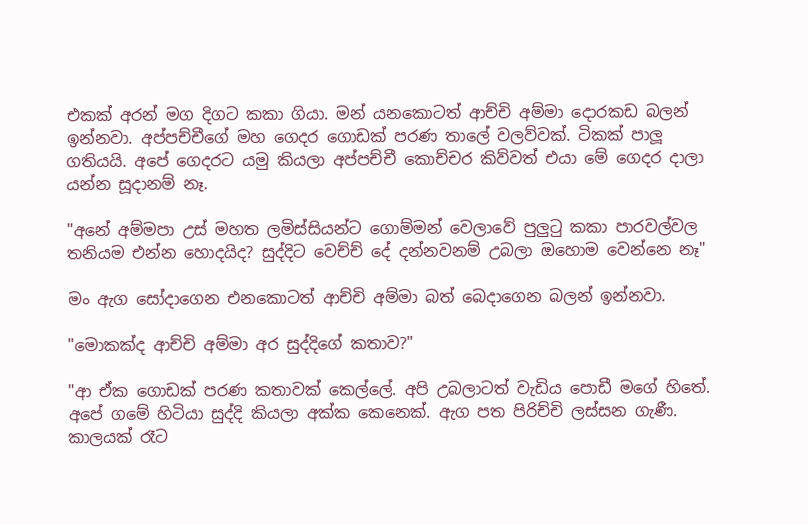එකක් අරන් මග දිගට කකා ගියා. මන් යනකොටත් ආච්චි අම්මා දොරකඩ බලන් ඉන්නවා. අප්පච්චීගේ මහ ගෙදර ගොඩක් පරණ තාලේ වලව්වක්. ටිකක් පාලූ ගතියයි. අපේ ගෙදරට යමු කියලා අප්පච්චී කොච්චර කිව්වත් එයා මේ ගෙදර දාලා යන්න සූදානම් නෑ.

"අනේ අම්මපා උස් මහත ලමිස්සියන්ට ගොම්මන් වෙලාවේ පුලුටු කකා පාරවල්වල තනියම එන්න හොදයිද? සුද්දිට වෙච්ච් දේ දන්නවනම් උබලා ඔහොම වෙන්නෙ නෑ"

මං ඇග සෝදාගෙන එනකොටත් ආච්චි අම්මා බත් බෙදාගෙන බලන් ඉන්නවා.

"මොකක්ද ආච්චි අම්මා අර සුද්දිගේ කතාව?"

"ආ ඒක ගොඩක් පරණ කතාවක් කෙල්ලේ. අපි උබලාටත් වැඩිය පොඩී මගේ හිතේ. අපේ ගමේ හිටියා සුද්දි කියලා අක්ක කෙනෙක්. ඇග පත පිරිච්චි ලස්සන ගැණී. කාලයක් රෑට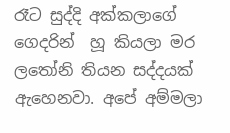රෑට සුද්දි අක්කලාගේ ගෙදරින්  හූ කියලා මර ලතෝනි තියන සද්දයක් ඇහෙනවා. අපේ අම්මලා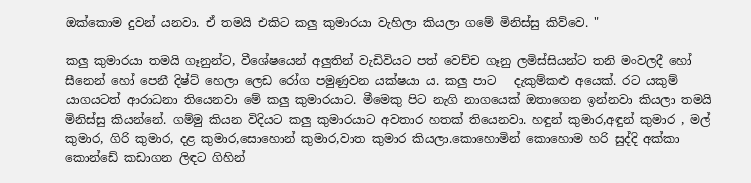ඔක්කොම දුවන් යනවා. ඒ තමයි එකිට කලු කුමාරයා වැහිලා කියලා ගමේ මිනිස්සු කිව්වෙ. "

කලු කුමාරයා තමයි ගෑනුන්ට, වීශේෂයෙන් අලුතින් වැඩිවියට පත් වෙච්ච ගෑනු ලමිස්සියන්ට තනි මංවලදී හෝ සීනෙන් හෝ පෙනී දිෂ්ට් හෙලා ලෙඩ රෝග පමුණුවන යක්ෂයා ය. කලු පාට   දැකුම්කළු අයෙක්. රට යකුම් යාගයටත් ආරාධනා තියෙනවා මේ කලු කුමාරයාට. මීමෙකු පිට නැගි නාගයෙක් ඔතාගෙන ඉන්නවා කියලා තමයි මිනිස්සු කියන්නේ. ගම්මු කියන විදියට කලු කුමාරයාට අවතාර හතක් තියෙනවා. හඳුන් කුමාර,අඳුන් කුමාර , මල් කුමාර, ගිරි කුමාර, දළ කුමාර,සොහොන් කුමාර,වාත කුමාර කියලා.කොහොමින් කොහොම හරි සුද්දි අක්කා කොන්ඩේ කඩාගන ලිඳට ගිහින්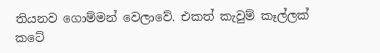තියනව ගොම්මන් වෙලාවේ. එකත් කැවුම් කෑල්ලක් කටේ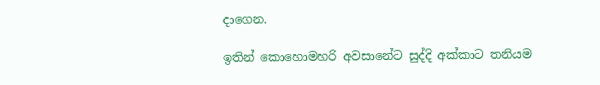දාගෙන.

ඉතින් කොහොමහරි අවසානේට සුද්දි අක්කාට තනියම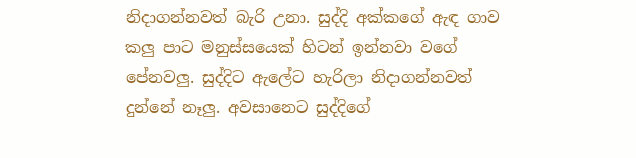නිදාගන්නවත් බැරි උනා. සුද්දි අක්කගේ ඇඳ ගාව කලු පාට මනුස්සයෙක් හිටන් ඉන්නවා වගේ පේනවලු. සුද්දිට ඇලේට හැරිලා නිදාගන්නවත් දුන්නේ නෑලු. අවසානෙට සුද්දිගේ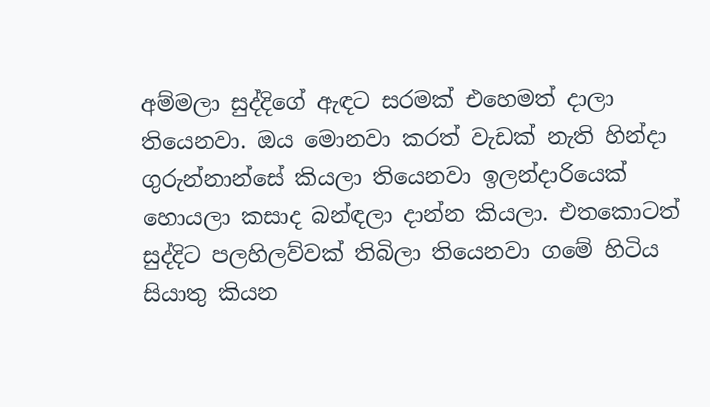අම්මලා සුද්දිගේ ඇඳට සරමක් එහෙමත් දාලා තියෙනවා. ඔය මොනවා කරත් වැඩක් නැති හින්දා ගුරුන්නාන්සේ කියලා තියෙනවා ඉලන්දාරියෙක් හොයලා කසාද බන්ඳලා දාන්න කියලා. එතකොටත් සුද්දිට පලහිලව්වක් තිබිලා තියෙනවා ගමේ හිටිය සියාතු කියන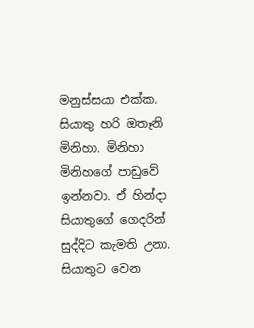මනුස්සයා එක්ක.     සියාතු හරි ඔතෑනි මිනිහා. මිනිහා මිනිහගේ පාඩුවේ ඉන්නවා. ඒ හින්දා සියාතුගේ ගෙදරින් සුද්දිට කැමති උනා. සියාතුට වෙන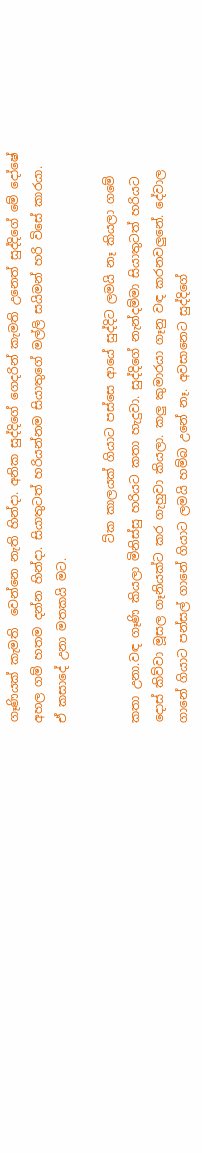ගෑණියක් කැමති  වෙන්නෙ නැති හින්දා. අනික සුද්දිගේ ගෙදරින් කැමති උනෙත් සුද්දිගේ මේ දෝෂේ අහල ගම් හතම දන්න හින්දා. සියාතුටත් හරියන්නම සියාතුගේ මල්ලි සයිමන් හරි විසේ කාරයා.      ඒ කසාදේ උනා මතකයි මට.

                              ට්ක කාලයක් ගියාට පස්සෙ ආයේ සුද්දිට ලමයි නෑ කියලා ගමේ කතා උනා.වඳ ගෑණි කියලා මිනිස්සු හරියට කතා හැදුවා. සුද්දිගේ නැන්දම්මා සියාතුටත් හරියට දොස් කිව්වා මූසල ගෑනියක්ට කර ගැහුවා කියලා. කලු කුමාරයා ගෑනු වඳ කරනවලුනේ. දේවාල ගානේ ගියාට පන්සල් ගානේ ගියාට ලමයි හම්බ උනේ නෑ. අවසානෙට සුද්දිගේ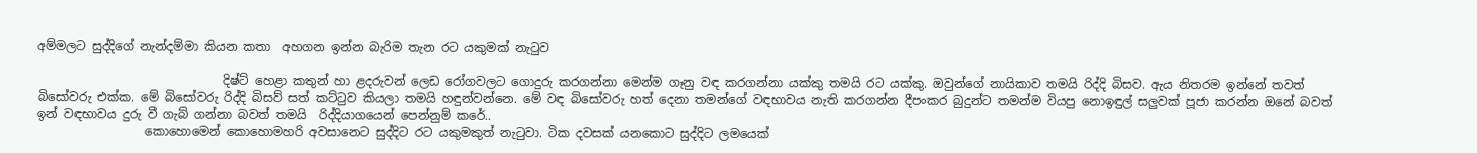අම්මලට සුද්දිගේ නැන්දම්මා කියන කතා  අහගන ඉන්න බැරිම තැන රට යකුමක් නැටුව

                               දිෂ්ට් හෙළා කතුන් හා ළදරුවන් ලෙඩ රෝගවලට ගොදුරු කරගන්නා මෙන්ම ගෑනු වඳ කරගන්නා යක්කු තමයි රට යක්කු. ඔවුන්ගේ නායිකාව තමයි රිද්දි බිසව. ඇය නිතරම ඉන්නේ තවත් බිසෝවරු එක්ක. මේ බිසෝවරු රිද්දි බිසව් සත් කට්ටුව කියලා තමයි හඳුන්වන්නෙ. මේ වඳ බිසෝවරු හත් දෙනා තමන්ගේ වඳභාවය නැති කරගන්න දීපංකර බුදුන්ට තමන්ම වියපු නොඉඳුල් සලුවක් පූජා කරන්න ඔනේ බවත් ඉන් වඳභාවය දුරු වී ගැබ් ගන්නා බවත් තමයි  රිද්දියාගයෙන් පෙන්නුම් කරේ..
                  කොහොමෙන් කොහොමහරි අවසානෙට සුද්දිට රට යකුමකුත් නැටුවා. ටික දවසක් යනකොට සුද්දිට ලමයෙක්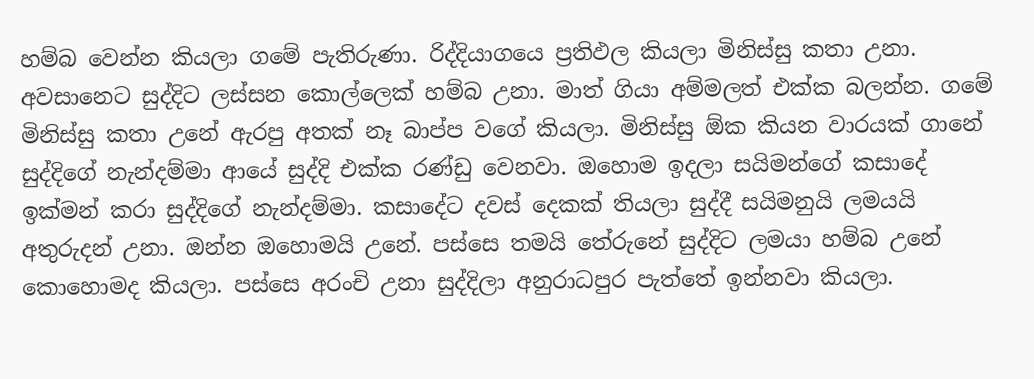හම්බ වෙන්න කියලා ගමේ පැතිරුණා. රිද්දියාගයෙ ප්‍රතිඵල කියලා මිනිස්සු කතා උනා. අවසානෙට සුද්දිට ලස්සන කොල්ලෙක් හම්බ උනා. මාත් ගියා අම්මලත් එක්ක බලන්න. ගමේ මිනිස්සු කතා උනේ ඇරපු අතක් නෑ බාප්ප වගේ කියලා. මිනිස්සු ඕක කියන වාරයක් ගානේ සුද්දිගේ නැන්දම්මා ආයේ සුද්දි එක්ක රණ්ඩු වෙනවා. ඔහොම ඉදලා සයිමන්ගේ කසාදේ ඉක්මන් කරා සුද්දිගේ නැන්දම්මා. කසාදේට දවස් දෙකක් තියලා සුද්දී සයිමනුයි ලමයයි අතුරුදන් උනා. ඔන්න ඔහොමයි උනේ. පස්සෙ තමයි තේරුනේ සුද්දිට ලමයා හම්බ උනේ කොහොමද කියලා. පස්සෙ අරංචි උනා සුද්දිලා අනුරාධපුර පැත්තේ ඉන්නවා කියලා.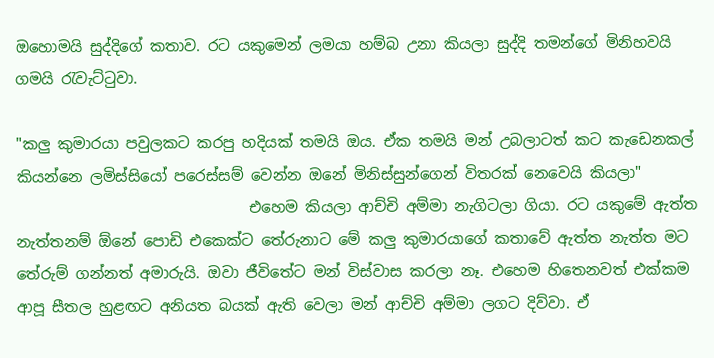ඔහොමයි සුද්දිගේ කතාව. රට යකුමෙන් ලමයා හම්බ උනා කියලා සුද්දි තමන්ගේ මිනිහවයි ගමයි රැවැට්ටුවා.

"කලු කුමාරයා පවුලකට කරපු හදියක් තමයි ඔය. ඒක තමයි මන් උබලාටත් කට කැඩෙනකල් කියන්නෙ ලමිස්සියෝ පරෙස්සම් වෙන්න ඔනේ මිනිස්සුන්ගෙන් විතරක් නෙවෙයි කියලා"
                               එහෙම කියලා ආච්චි අම්මා නැගිටලා ගියා. රට යකුමේ ඇත්ත නැත්තනම් ඕනේ පොඩි එකෙක්ට තේරුනාට මේ කලු කුමාරයාගේ කතාවේ ඇත්ත නැත්ත මට තේරුම් ගන්නත් අමාරුයි. ඔවා ජීවිතේට මන් විස්වාස කරලා නෑ. එහෙම හිතෙනවත් එක්කම ආපූ සීතල හුළඟට අනියත බයක් ඇති වෙලා මන් ආච්චි අම්මා ලගට දිව්වා. ඒ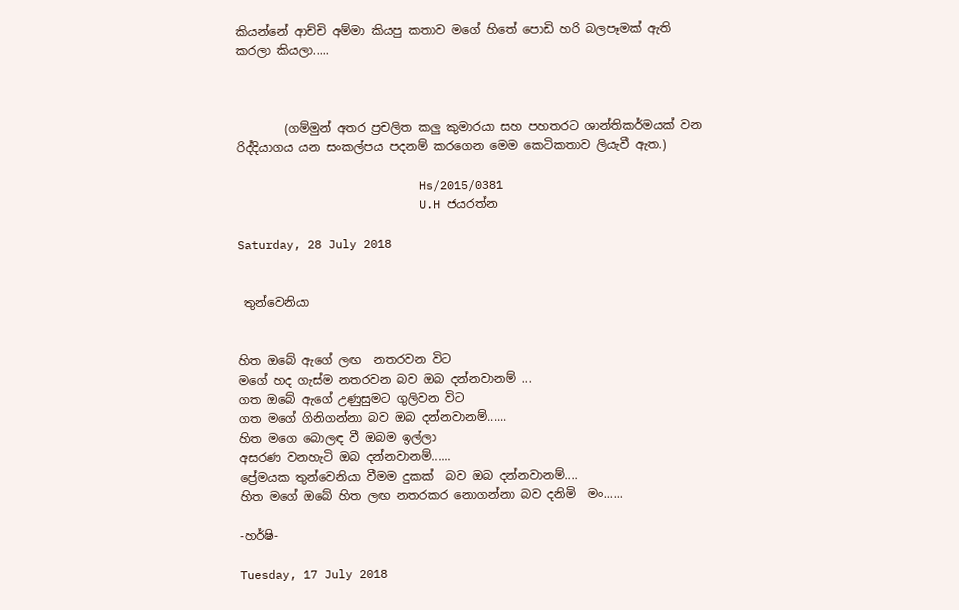කියන්නේ ආච්චි අම්මා කියපු කතාව මගේ හිතේ පොඩි හරි බලපෑමක් ඇති කරලා කියලා.....



        (ගම්මුන් අතර ප්‍රචලිත කලු කුමාරයා සහ පහතරට ශාන්තිකර්මයක් වන රිද්දියාගය යන සංකල්පය පදනම් කරගෙන මෙම කෙටිකතාව ලියැවී ඇත.)

                          Hs/2015/0381
                          U.H ජයරත්න

Saturday, 28 July 2018


 තුන්වෙනියා


හිත ඔබේ ඇගේ ලඟ  නතරවන විට
මගේ හද ගැස්ම නතරවන බව ඔබ දන්නවානම් ...
ගත ඔබේ ඇගේ උණුසුමට ගුලිවන විට
ගත මගේ ගිනිගන්නා බව ඔබ දන්නවානම්......
හිත මගෙ බොලඳ වී ඔබම ඉල්ලා
අසරණ වනහැටි ඔබ දන්නවානම්......
ප්‍රේමයක තුන්වෙනියා වීමම දුකක්  බව ඔබ දන්නවානම්....
හිත මගේ ඔබේ හිත ලඟ නතරකර නොගන්නා බව දනිමි  මං......

-හර්ෂි-

Tuesday, 17 July 2018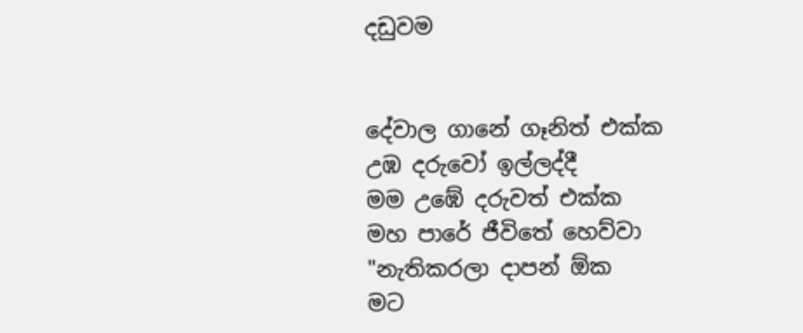දඩුවම


දේවාල ගානේ ගෑනිත් එක්ක
උඹ දරුවෝ ඉල්ලද්දී
මම උඹේ දරුවත් එක්ක
මහ පාරේ ජීවිතේ හෙව්වා
"නැතිකරලා දාපන් ඕක
මට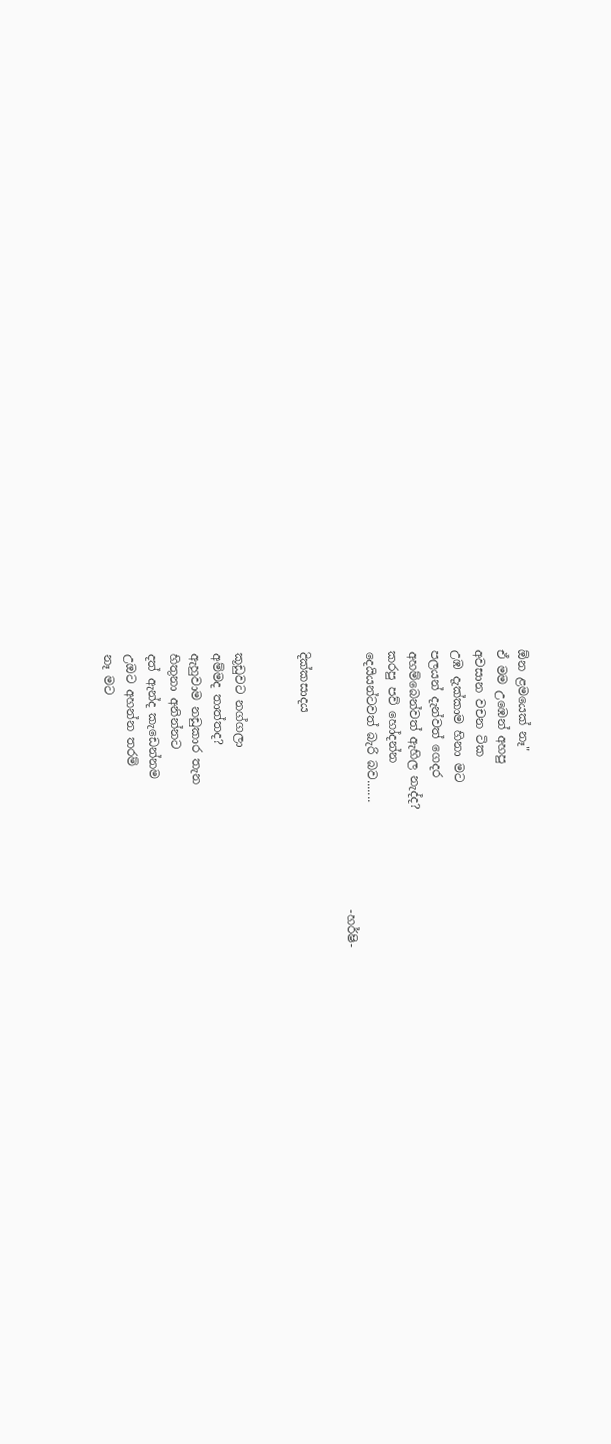ඕන ළමයෙක් නෑ"
ඒ මම උඹෙන් අහපු
අවසාන වචන ටික
උඹ දැක්කාම හිනා මට
පලයන් දැන්වත් ගෙදර
අහම්බෙන්වත් ඇහිල නැද්ද?
කරපු පව් හෝදන්න
දෙයියන්ටවත් බැරි බව.......
                                           -හර්ෂි-

දික්කසාදය


කූඩුවට නග්ගලා
අම්මද තාත්තද?
ඇහුවාම නඩුකාර තැන
හිතුනා අනින්නට
දත් ඇන්ද කැඩෙන්නම
උඔට අහන්න තරම්
නෑ මට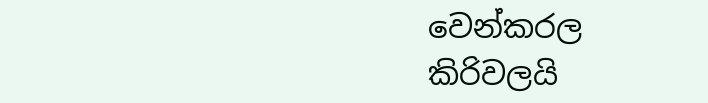වෙන්කරල
කිරිවලයි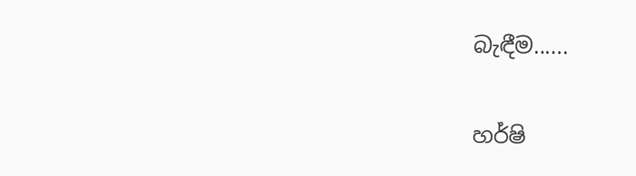බැඳීම......


හර්ෂි